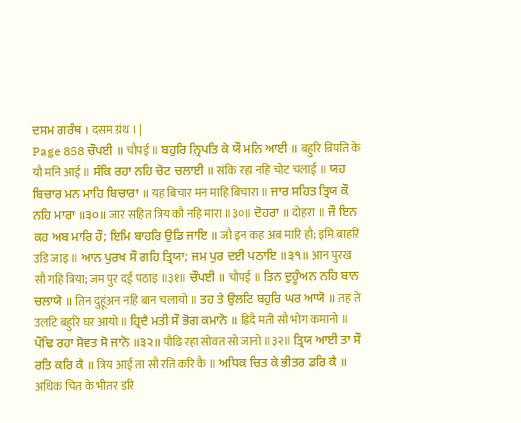ਦਸਮ ਗਰੰਥ । दसम ग्रंथ । |
Page 858 ਚੌਪਈ ॥ चौपई ॥ ਬਹੁਰਿ ਨ੍ਰਿਪਤਿ ਕੇ ਯੌ ਮਨਿ ਆਈ ॥ बहुरि न्रिपति के यौ मनि आई ॥ ਸੰਕਿ ਰਹਾ ਨਹਿ ਚੋਟ ਚਲਾਈ ॥ संकि रहा नहि चोट चलाई ॥ ਯਹ ਬਿਚਾਰ ਮਨ ਮਾਹਿ ਬਿਚਾਰਾ ॥ यह बिचार मन माहि बिचारा ॥ ਜਾਰ ਸਹਿਤ ਤ੍ਰਿਯ ਕੌ ਨਹਿ ਮਾਰਾ ॥੩੦॥ जार सहित त्रिय कौ नहि मारा ॥३०॥ ਦੋਹਰਾ ॥ दोहरा ॥ ਜੌ ਇਨ ਕਹ ਅਬ ਮਾਰਿ ਹੌ; ਇਮਿ ਬਾਹਰਿ ਉਡਿ ਜਾਇ ॥ जौ इन कह अब मारि हौ; इमि बाहरि उडि जाइ ॥ ਆਨ ਪੁਰਖ ਸੌ ਗਹਿ ਤ੍ਰਿਯਾ; ਜਮ ਪੁਰ ਦਈ ਪਠਾਇ ॥੩੧॥ आन पुरख सौ गहि त्रिया; जम पुर दई पठाइ ॥३१॥ ਚੌਪਈ ॥ चौपई ॥ ਤਿਨ ਦੁਹੂੰਅਨ ਨਹਿ ਬਾਨ ਚਲਾਯੋ ॥ तिन दुहूंअन नहि बान चलायो ॥ ਤਹ ਤੇ ਉਲਟਿ ਬਹੁਰਿ ਘਰ ਆਯੋ ॥ तह ते उलटि बहुरि घर आयो ॥ ਹ੍ਰਿਦੈ ਮਤੀ ਸੌ ਭੋਗ ਕਮਾਨੋ ॥ ह्रिदै मती सौ भोग कमानो ॥ ਪੌਢਿ ਰਹਾ ਸੋਵਤ ਸੋ ਜਾਨੋ ॥੩੨॥ पौढि रहा सोवत सो जानो ॥३२॥ ਤ੍ਰਿਯ ਆਈ ਤਾ ਸੌ ਰਤਿ ਕਰਿ ਕੈ ॥ त्रिय आई ता सौ रति करि कै ॥ ਅਧਿਕ ਚਿਤ ਕੇ ਭੀਤਰ ਡਰਿ ਕੈ ॥ अधिक चित के भीतर डरि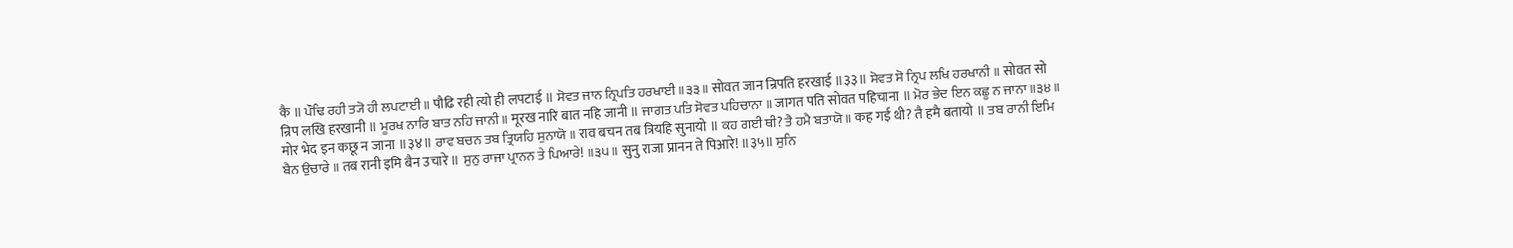कै ॥ ਪੌਢਿ ਰਹੀ ਤ੍ਯੋ ਹੀ ਲਪਟਾਈ ॥ पौढि रही त्यो ही लपटाई ॥ ਸੋਵਤ ਜਾਨ ਨ੍ਰਿਪਤਿ ਹਰਖਾਈ ॥੩੩॥ सोवत जान न्रिपति हरखाई ॥३३॥ ਸੋਵਤ ਸੋ ਨ੍ਰਿਪ ਲਖਿ ਹਰਖਾਨੀ ॥ सोवत सो न्रिप लखि हरखानी ॥ ਮੂਰਖ ਨਾਰਿ ਬਾਤ ਨਹਿ ਜਾਨੀ ॥ मूरख नारि बात नहि जानी ॥ ਜਾਗਤ ਪਤਿ ਸੋਵਤ ਪਹਿਚਾਨਾ ॥ जागत पति सोवत पहिचाना ॥ ਮੋਰ ਭੇਦ ਇਨ ਕਛੂ ਨ ਜਾਨਾ ॥੩੪॥ मोर भेद इन कछू न जाना ॥३४॥ ਰਾਵ ਬਚਨ ਤਬ ਤ੍ਰਿਯਹਿ ਸੁਨਾਯੋ ॥ राव बचन तब त्रियहि सुनायो ॥ ਕਹ ਗਈ ਥੀ? ਤੈ ਹਮੈ ਬਤਾਯੋ ॥ कह गई थी? तै हमै बतायो ॥ ਤਬ ਰਾਨੀ ਇਮਿ ਬੈਨ ਉਚਾਰੇ ॥ तब रानी इमि बैन उचारे ॥ ਸੁਨੁ ਰਾਜਾ ਪ੍ਰਾਨਨ ਤੇ ਪਿਆਰੇ! ॥੩੫॥ सुनु राजा प्रानन ते पिआरे! ॥३५॥ ਸੁਨਿ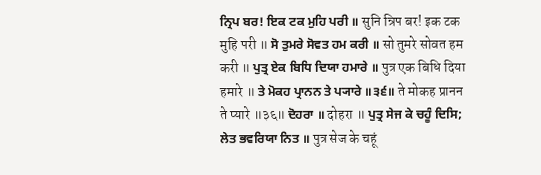ਨ੍ਰਿਪ ਬਰ! ਇਕ ਟਕ ਮੁਹਿ ਪਰੀ ॥ सुनि न्रिप बर! इक टक मुहि परी ॥ ਸੋ ਤੁਮਰੇ ਸੋਵਤ ਹਮ ਕਰੀ ॥ सो तुमरे सोवत हम करी ॥ ਪੁਤ੍ਰ ਏਕ ਬਿਧਿ ਦਿਯਾ ਹਮਾਰੇ ॥ पुत्र एक बिधि दिया हमारे ॥ ਤੇ ਮੋਕਹ ਪ੍ਰਾਨਨ ਤੇ ਪ੍ਯਾਰੇ ॥੩੬॥ ते मोकह प्रानन ते प्यारे ॥३६॥ ਦੋਹਰਾ ॥ दोहरा ॥ ਪੁਤ੍ਰ ਸੇਜ ਕੇ ਚਹੂੰ ਦਿਸਿ; ਲੇਤ ਭਵਰਿਯਾ ਨਿਤ ॥ पुत्र सेज के चहूं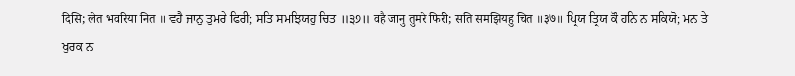दिसि; लेत भवरिया नित ॥ ਵਹੈ ਜਾਨੁ ਤੁਮਰੇ ਫਿਰੀ; ਸਤਿ ਸਮਝਿਯਹੁ ਚਿਤ ॥੩੭॥ वहै जानु तुमरे फिरी; सति समझियहु चित ॥३७॥ ਪ੍ਰਿਯ ਤ੍ਰਿਯ ਕੌ ਹਨਿ ਨ ਸਕਿਯੋ; ਮਨ ਤੇ ਖੁਰਕ ਨ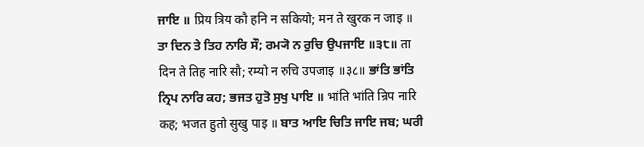ਜਾਇ ॥ प्रिय त्रिय कौ हनि न सकियो; मन ते खुरक न जाइ ॥ ਤਾ ਦਿਨ ਤੇ ਤਿਹ ਨਾਰਿ ਸੌ; ਰਮ੍ਯੋ ਨ ਰੁਚਿ ਉਪਜਾਇ ॥੩੮॥ ता दिन ते तिह नारि सौ; रम्यो न रुचि उपजाइ ॥३८॥ ਭਾਂਤਿ ਭਾਂਤਿ ਨ੍ਰਿਪ ਨਾਰਿ ਕਹ; ਭਜਤ ਹੁਤੋ ਸੁਖੁ ਪਾਇ ॥ भांति भांति न्रिप नारि कह; भजत हुतो सुखु पाइ ॥ ਬਾਤ ਆਇ ਚਿਤਿ ਜਾਇ ਜਬ; ਘਰੀ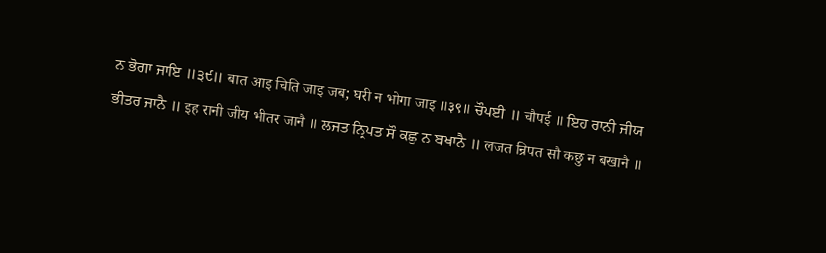ਨ ਭੋਗਾ ਜਾਇ ॥੩੯॥ बात आइ चिति जाइ जब; घरी न भोगा जाइ ॥३९॥ ਚੌਪਈ ॥ चौपई ॥ ਇਹ ਰਾਨੀ ਜੀਯ ਭੀਤਰ ਜਾਨੈ ॥ इह रानी जीय भीतर जानै ॥ ਲਜਤ ਨ੍ਰਿਪਤ ਸੌ ਕਛੁ ਨ ਬਖਾਨੈ ॥ लजत न्रिपत सौ कछु न बखानै ॥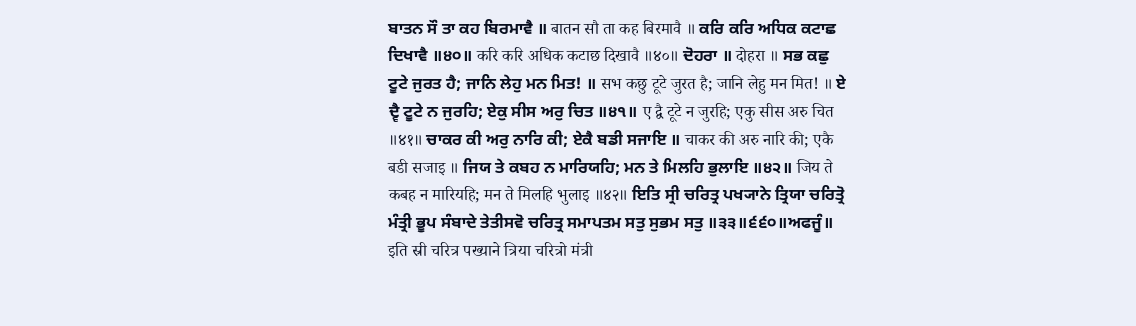ਬਾਤਨ ਸੌ ਤਾ ਕਹ ਬਿਰਮਾਵੈ ॥ बातन सौ ता कह बिरमावै ॥ ਕਰਿ ਕਰਿ ਅਧਿਕ ਕਟਾਛ ਦਿਖਾਵੈ ॥੪੦॥ करि करि अधिक कटाछ दिखावै ॥४०॥ ਦੋਹਰਾ ॥ दोहरा ॥ ਸਭ ਕਛੁ ਟੂਟੇ ਜੁਰਤ ਹੈ; ਜਾਨਿ ਲੇਹੁ ਮਨ ਮਿਤ! ॥ सभ कछु टूटे जुरत है; जानि लेहु मन मित! ॥ ਏ ਦ੍ਵੈ ਟੂਟੇ ਨ ਜੁਰਹਿ; ਏਕੁ ਸੀਸ ਅਰੁ ਚਿਤ ॥੪੧॥ ए द्वै टूटे न जुरहि; एकु सीस अरु चित ॥४१॥ ਚਾਕਰ ਕੀ ਅਰੁ ਨਾਰਿ ਕੀ; ਏਕੈ ਬਡੀ ਸਜਾਇ ॥ चाकर की अरु नारि की; एकै बडी सजाइ ॥ ਜਿਯ ਤੇ ਕਬਹ ਨ ਮਾਰਿਯਹਿ; ਮਨ ਤੇ ਮਿਲਹਿ ਭੁਲਾਇ ॥੪੨॥ जिय ते कबह न मारियहि; मन ते मिलहि भुलाइ ॥४२॥ ਇਤਿ ਸ੍ਰੀ ਚਰਿਤ੍ਰ ਪਖ੍ਯਾਨੇ ਤ੍ਰਿਯਾ ਚਰਿਤ੍ਰੋ ਮੰਤ੍ਰੀ ਭੂਪ ਸੰਬਾਦੇ ਤੇਤੀਸਵੋ ਚਰਿਤ੍ਰ ਸਮਾਪਤਮ ਸਤੁ ਸੁਭਮ ਸਤੁ ॥੩੩॥੬੬੦॥ਅਫਜੂੰ॥ इति स्री चरित्र पख्याने त्रिया चरित्रो मंत्री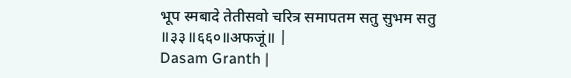भूप स्मबादे तेतीसवो चरित्र समापतम सतु सुभम सतु ॥३३॥६६०॥अफजूं॥ |
Dasam Granth |